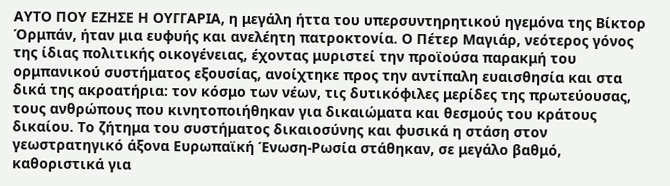ΑΥΤΟ ΠΟΥ ΕΖΗΣΕ Η ΟΥΓΓΑΡΙΑ, η μεγάλη ήττα του υπερσυντηρητικού ηγεμόνα της Βίκτορ Όρμπάν, ήταν μια ευφυής και ανελέητη πατροκτονία. Ο Πέτερ Μαγιάρ, νεότερος γόνος της ίδιας πολιτικής οικογένειας, έχοντας μυριστεί την προϊούσα παρακμή του ορμπανικού συστήματος εξουσίας, ανοίχτηκε προς την αντίπαλη ευαισθησία και στα δικά της ακροατήρια: τον κόσμο των νέων, τις δυτικόφιλες μερίδες της πρωτεύουσας, τους ανθρώπους που κινητοποιήθηκαν για δικαιώματα και θεσμούς του κράτους δικαίου. Το ζήτημα του συστήματος δικαιοσύνης και φυσικά η στάση στον γεωστρατηγικό άξονα Ευρωπαϊκή Ένωση-Ρωσία στάθηκαν, σε μεγάλο βαθμό, καθοριστικά για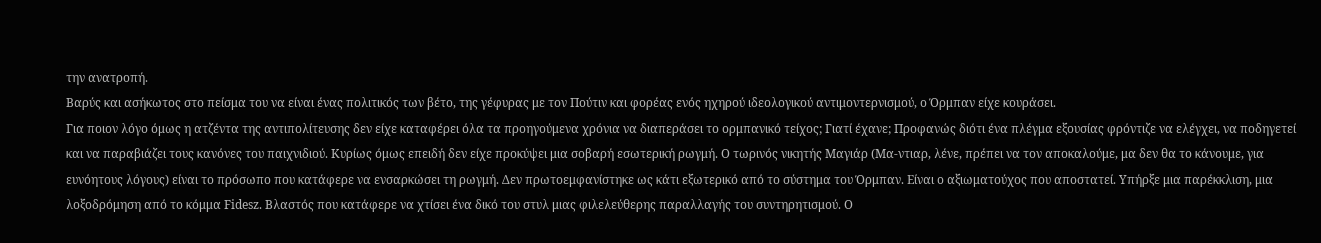την ανατροπή.
Βαρύς και ασήκωτος στο πείσμα του να είναι ένας πολιτικός των βέτο, της γέφυρας με τον Πούτιν και φορέας ενός ηχηρού ιδεολογικού αντιμοντερνισμού, ο Όρμπαν είχε κουράσει.
Για ποιον λόγο όμως η ατζέντα της αντιπολίτευσης δεν είχε καταφέρει όλα τα προηγούμενα χρόνια να διαπεράσει το ορμπανικό τείχος; Γιατί έχανε; Προφανώς διότι ένα πλέγμα εξουσίας φρόντιζε να ελέγχει, να ποδηγετεί και να παραβιάζει τους κανόνες του παιχνιδιού. Κυρίως όμως επειδή δεν είχε προκύψει μια σοβαρή εσωτερική ρωγμή. Ο τωρινός νικητής Μαγιάρ (Μα-ντιαρ, λένε, πρέπει να τον αποκαλούμε, μα δεν θα το κάνουμε, για ευνόητους λόγους) είναι το πρόσωπο που κατάφερε να ενσαρκώσει τη ρωγμή. Δεν πρωτοεμφανίστηκε ως κάτι εξωτερικό από το σύστημα του Όρμπαν. Είναι ο αξιωματούχος που αποστατεί. Υπήρξε μια παρέκκλιση, μια λοξοδρόμηση από το κόμμα Fidesz. Βλαστός που κατάφερε να χτίσει ένα δικό του στυλ μιας φιλελεύθερης παραλλαγής του συντηρητισμού. Ο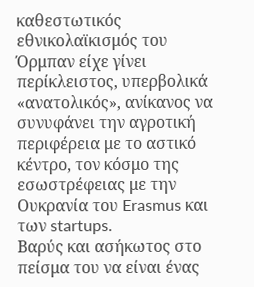καθεστωτικός εθνικολαϊκισμός του Όρμπαν είχε γίνει περίκλειστος, υπερβολικά «ανατολικός», ανίκανος να συνυφάνει την αγροτική περιφέρεια με το αστικό κέντρο, τον κόσμο της εσωστρέφειας με την Ουκρανία του Erasmus και των startups.
Βαρύς και ασήκωτος στο πείσμα του να είναι ένας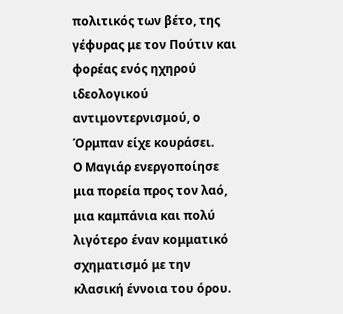πολιτικός των βέτο, της γέφυρας με τον Πούτιν και φορέας ενός ηχηρού ιδεολογικού αντιμοντερνισμού, ο Όρμπαν είχε κουράσει.
Ο Μαγιάρ ενεργοποίησε μια πορεία προς τον λαό, μια καμπάνια και πολύ λιγότερο έναν κομματικό σχηματισμό με την κλασική έννοια του όρου.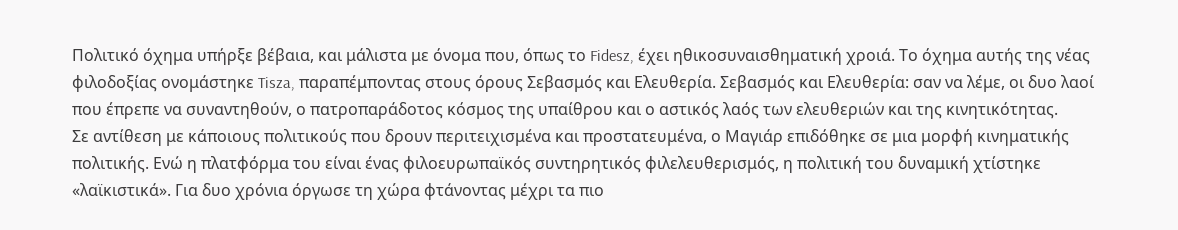Πολιτικό όχημα υπήρξε βέβαια, και μάλιστα με όνομα που, όπως το Fidesz, έχει ηθικοσυναισθηματική χροιά. Το όχημα αυτής της νέας φιλοδοξίας ονομάστηκε Tisza, παραπέμποντας στους όρους Σεβασμός και Ελευθερία. Σεβασμός και Ελευθερία: σαν να λέμε, οι δυο λαοί που έπρεπε να συναντηθούν, ο πατροπαράδοτος κόσμος της υπαίθρου και ο αστικός λαός των ελευθεριών και της κινητικότητας.
Σε αντίθεση με κάποιους πολιτικούς που δρουν περιτειχισμένα και προστατευμένα, ο Μαγιάρ επιδόθηκε σε μια μορφή κινηματικής πολιτικής. Ενώ η πλατφόρμα του είναι ένας φιλοευρωπαϊκός συντηρητικός φιλελευθερισμός, η πολιτική του δυναμική χτίστηκε «λαϊκιστικά». Για δυο χρόνια όργωσε τη χώρα φτάνοντας μέχρι τα πιο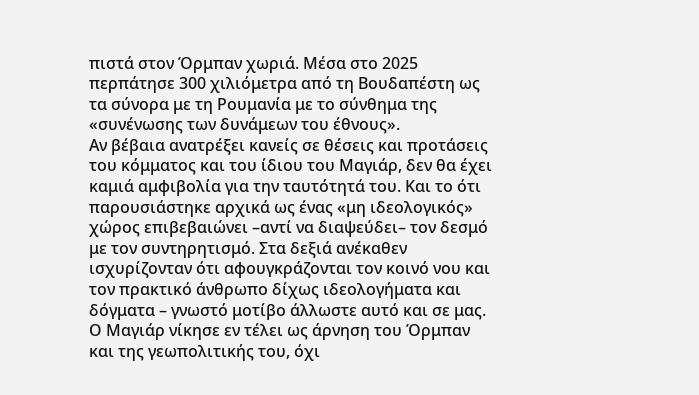πιστά στον Όρμπαν χωριά. Μέσα στο 2025 περπάτησε 300 χιλιόμετρα από τη Βουδαπέστη ως τα σύνορα με τη Ρουμανία με το σύνθημα της «συνένωσης των δυνάμεων του έθνους».
Αν βέβαια ανατρέξει κανείς σε θέσεις και προτάσεις του κόμματος και του ίδιου του Μαγιάρ, δεν θα έχει καμιά αμφιβολία για την ταυτότητά του. Και το ότι παρουσιάστηκε αρχικά ως ένας «μη ιδεολογικός» χώρος επιβεβαιώνει –αντί να διαψεύδει– τον δεσμό με τον συντηρητισμό. Στα δεξιά ανέκαθεν ισχυρίζονταν ότι αφουγκράζονται τον κοινό νου και τον πρακτικό άνθρωπο δίχως ιδεολογήματα και δόγματα – γνωστό μοτίβο άλλωστε αυτό και σε μας.
Ο Μαγιάρ νίκησε εν τέλει ως άρνηση του Όρμπαν και της γεωπολιτικής του, όχι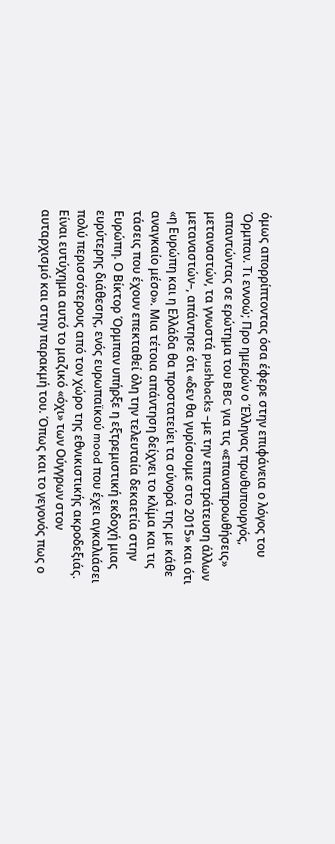όμως απορρίπτοντας όσα έφερε στην επιφάνεια ο λόγος του Όρμπαν. Τι εννοώ; Προ ημερών ο Έλληνας πρωθυπουργός, απαντώντας σε ερώτημα του BBC για τις «επαναπροωθήσεις» μεταναστών, τα γνωστά pushbacks –με την επιστράτευση άλλων μεταναστών–, απάντησε ότι «δεν θα γυρίσουμε στο 2015» και ότι «η Ευρώπη και η Ελλάδα θα προστατεύει τα σύνορά της με κάθε αναγκαίο μέσο». Μια τέτοια απάντηση δείχνει το κλίμα και τις τάσεις που έχουν επεκταθεί όλη την τελευταία δεκαετία στην Ευρώπη. Ο Βίκτορ Όρμπαν υπήρξε η εξτρεμιστική εκδοχή μιας ευρύτερης διάθεσης, ενός ευρωπαϊκού mood που έχει αγκαλιάσει πολύ περισσότερους από τον χώρο της εθνικιστικής ακροδεξιάς.
Είναι ευτύχημα αυτό το μαζικό «όχι» των Ούγγρων στον αυταρχισμό και στην παρακμή του. Όπως και το γεγονός πως ο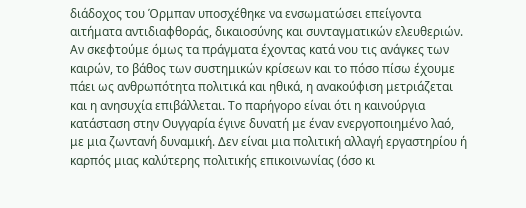διάδοχος του Όρμπαν υποσχέθηκε να ενσωματώσει επείγοντα αιτήματα αντιδιαφθοράς, δικαιοσύνης και συνταγματικών ελευθεριών. Αν σκεφτούμε όμως τα πράγματα έχοντας κατά νου τις ανάγκες των καιρών, το βάθος των συστημικών κρίσεων και το πόσο πίσω έχουμε πάει ως ανθρωπότητα πολιτικά και ηθικά, η ανακούφιση μετριάζεται και η ανησυχία επιβάλλεται. Το παρήγορο είναι ότι η καινούργια κατάσταση στην Ουγγαρία έγινε δυνατή με έναν ενεργοποιημένο λαό, με μια ζωντανή δυναμική. Δεν είναι μια πολιτική αλλαγή εργαστηρίου ή καρπός μιας καλύτερης πολιτικής επικοινωνίας (όσο κι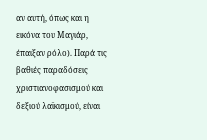αν αυτή, όπως και η εικόνα του Μαγιάρ, έπαιξαν ρόλο). Παρά τις βαθιές παραδόσεις χριστιανοφασισμού και δεξιού λαϊκισμού, είναι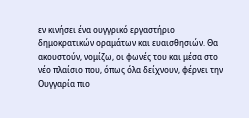εν κινήσει ένα ουγγρικό εργαστήριο δημοκρατικών οραμάτων και ευαισθησιών. Θα ακουστούν, νομίζω, οι φωνές του και μέσα στο νέο πλαίσιο που, όπως όλα δείχνουν, φέρνει την Ουγγαρία πιο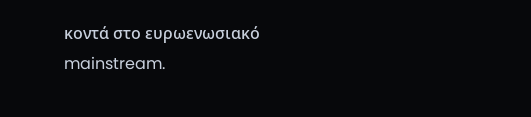κοντά στο ευρωενωσιακό mainstream.